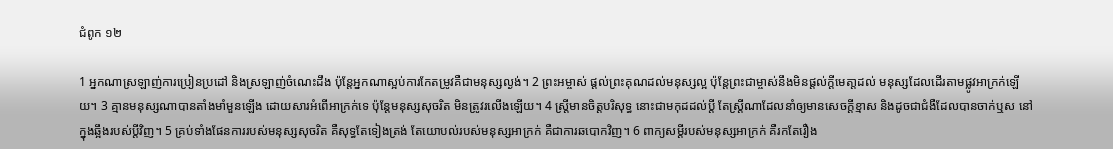ជំពូក ១២

1 អ្នកណាស្រឡាញ់ការប្រៀនប្រដៅ និងស្រឡាញ់ចំណេះដឹង ប៉ុន្តែអ្នកណាស្អប់ការកែតម្រូវគឺជាមនុស្សល្ងង់។ 2 ព្រះអម្ចាស់ ផ្តល់ព្រះគុណដល់មនុស្សល្អ ប៉ុន្តែព្រះជាម្ចាស់នឹងមិនផ្តល់ក្តីមេតា្តដល់ មនុស្សដែលដើរតាមផ្លូវអាក្រក់ឡើយ។ 3 គ្មានមនុស្សណាបានតាំងមាំ‌មួនឡើង ដោយ‌សារអំពើអាក្រក់ទេ ប៉ុន្តែមនុស្សសុចរិត មិនត្រូវរលើងឡើយ។ 4 ស្ត្រីមានចិត្តបរិសុទ្ធ នោះជាមកុដដល់ប្តី តែស្ត្រីណាដែលនាំឲ្យមានសេចក្ដីខ្មាស និងដូចជាជំងឺដែលបានចាក់ឬស នៅក្នុងឆ្អឹងរបស់ប្តីវិញ។ 5 គ្រប់ទាំងផែនការរបស់មនុស្សសុចរិត គឺសុទ្ធតែទៀងត្រង់ តែយោបល់របស់មនុស្សអាក្រក់ គឺជាការឆបោកវិញ។ 6 ពាក្យសម្ដីរបស់មនុស្សអាក្រក់ គឺរកតែរឿង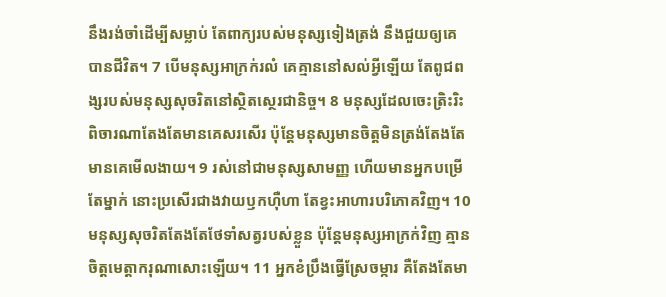នឹងរង់ចាំដើម្បីសម្លាប់ តែពាក្យរបស់មនុស្សទៀងត្រង់ នឹងជួយឲ្យគេបានជីវិត។ 7 បើមនុស្សអាក្រក់រលំ គេគ្មាននៅសល់អ្វីឡើយ តែពូជ‌ពង្សរបស់មនុស្សសុចរិតនៅស្ថិត‌ស្ថេរជានិច្ច។ 8 មនុស្សដែលចេះត្រិះ‌រិះពិចារណាតែងតែមានគេសរសើរ ប៉ុន្តែមនុស្សមានចិត្តមិនត្រង់តែងតែមានគេមើល‌ងាយ។ 9 រស់នៅជាមនុស្សសាមញ្ញ ហើយមានអ្នកបម្រើតែម្នាក់ នោះប្រសើរជាងវាយ‌ឫកហ៊ឺ‌ហា តែខ្វះអាហារបរិភោគវិញ។ 10 មនុស្សសុចរិតតែងតែថែ‌ទាំសត្វរបស់ខ្លួន ប៉ុន្តែមនុស្សអាក្រក់វិញ គ្មានចិត្តមេត្តាករុណាសោះឡើយ។ 11 អ្នកខំប្រឹងធ្វើស្រែចម្ការ គឺតែងតែមា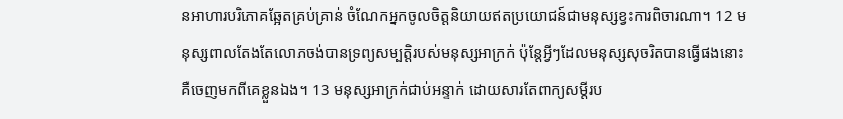នអាហារបរិភោគឆ្អែតគ្រប់គ្រាន់ ចំណែកអ្នកចូលចិត្តនិយាយឥតប្រយោជន៍ជាមនុស្សខ្វះការពិចារណា។ 12 មនុស្សពាលតែងតែលោភចង់បានទ្រព្យសម្បត្តិរបស់មនុស្សអាក្រក់ ប៉ុន្តែអ្វីៗដែលមនុស្សសុចរិតបានធ្វើផងនោះគឺចេញមកពីគេខ្លួនឯង។ 13 មនុស្សអាក្រក់ជាប់អន្ទាក់ ដោយ‌សារតែពាក្យសម្ដីរប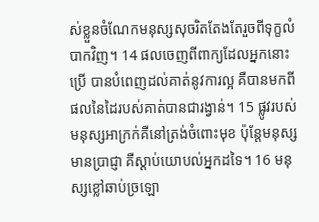ស់ខ្លួនចំណែកមនុស្សសុចរិតតែងតែរួចពីទុក្ខលំបាកវិញ។ 14 ផលចេញពីពាក្យដែលអ្នកនោះប្រើ បានបំពេញដល់គាត់នូវការល្អ គឺបានមកពីផលនៃដៃរបស់គាត់បានជារង្វាន់។ 15 ផ្លូវរបស់មនុស្សអាក្រក់គឺនៅត្រង់ចំពោះមុខ ប៉ុន្តែមនុស្សមានប្រាជ្ញា គឺស្តាប់យោបល់អ្នកដទៃ។ 16 មនុស្សខ្លៅឆាប់ច្រឡោ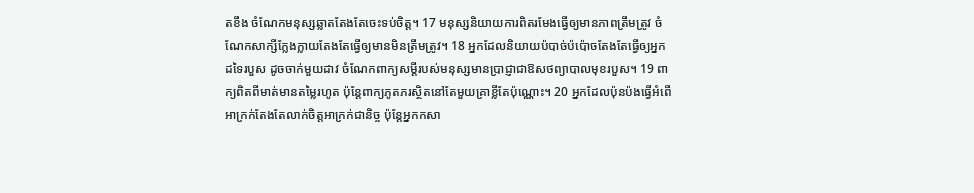តខឹង ចំណែកមនុស្សឆ្លាតតែងតែចេះទប់ចិត្ត។ 17 មនុស្សនិយាយការពិតរមែងធ្វើឲ្យមានភាពត្រឹមត្រូវ ចំណែកសាក្សីក្លែង‌ក្លាយតែងតែធ្វើឲ្យមានមិនត្រឹមត្រូវ។ 18 អ្នកដែលនិយាយប៉បាច់‌ប៉ប៉ោចតែងតែធ្វើឲ្យអ្នកដទៃរបួស ដូចចាក់មួយដាវ ចំណែកពាក្យសម្ដីរបស់មនុស្សមានប្រាជ្ញាជាឱសថព្យាបាលមុខរបួស។ 19 ពាក្យពិតពីមាត់មានតម្លៃរហូត ប៉ុន្តែពាក្យភូត‌ភរស្ថិតនៅតែមួយគ្រាខ្លីតែប៉ុណ្ណោះ។ 20 អ្នកដែលប៉ុន‌ប៉ងធ្វើអំពើអាក្រក់តែងតែលាក់ចិត្តអាក្រក់ជានិច្ច ប៉ុន្តែអ្នកកសា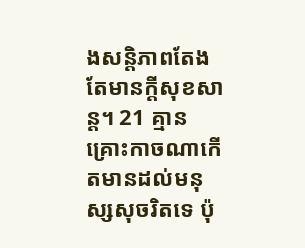ងសន្តិ‌ភាពតែងតែមានក្តីសុខសាន្ត។ 21 គ្មានគ្រោះកាចណាកើតមានដល់មនុស្សសុចរិតទេ ប៉ុ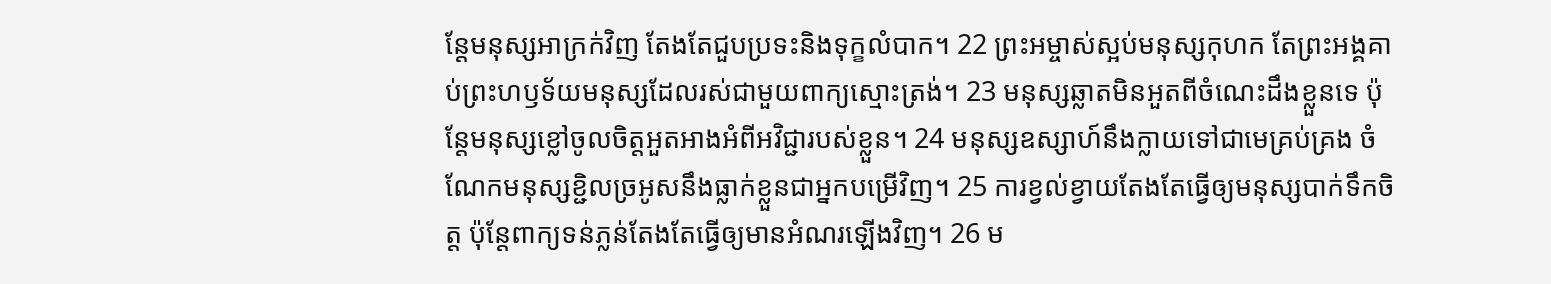ន្តែមនុស្សអាក្រក់វិញ តែងតែជួបប្រទះនិងទុក្ខលំបាក។ 22 ព្រះ‌អម្ចាស់ស្អប់មនុស្សកុហក តែព្រះអង្គគាប់ព្រះ‌ហឫទ័យមនុស្សដែលរស់ជាមួយពាក្យស្មោះត្រង់។ 23 មនុស្សឆ្លាតមិនអួតពីចំណេះដឹងខ្លួនទេ ប៉ុន្តែមនុស្សខ្លៅចូលចិត្តអួត‌អាងអំពីអវិជ្ជារបស់ខ្លួន។ 24 មនុស្សឧស្សាហ៍នឹងក្លាយទៅជាមេគ្រប់‌គ្រង ចំណែកមនុស្សខ្ជិលច្រអូសនឹងធ្លាក់ខ្លួនជាអ្នកបម្រើវិញ។ 25 ការខ្វល់‌ខ្វាយតែងតែធ្វើឲ្យមនុស្សបាក់ទឹកចិត្ត ប៉ុន្តែពាក្យទន់‌ភ្លន់តែងតែធ្វើឲ្យមានអំណរឡើងវិញ។ 26 ម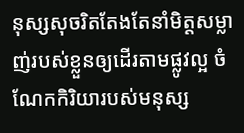នុស្សសុចរិតតែងតែនាំមិត្តសម្លាញ់របស់ខ្លួនឲ្យដើរតាមផ្លូវល្អ ចំណែកកិរិយារបស់មនុស្ស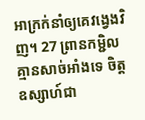អាក្រក់នាំឲ្យគេវង្វេងវិញ។ 27 ព្រានកម្ជិលគ្មានសាច់អាំងទេ ចិត្តឧស្សាហ៍ជា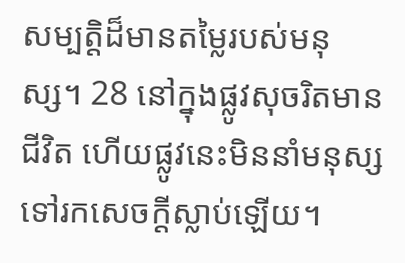សម្បត្តិដ៏មានតម្លៃរបស់មនុស្ស។ 28 នៅក្នុងផ្លូវសុចរិតមានជីវិត ហើយផ្លូវនេះមិននាំមនុស្សទៅរកសេចក្ដីស្លាប់ឡើយ។